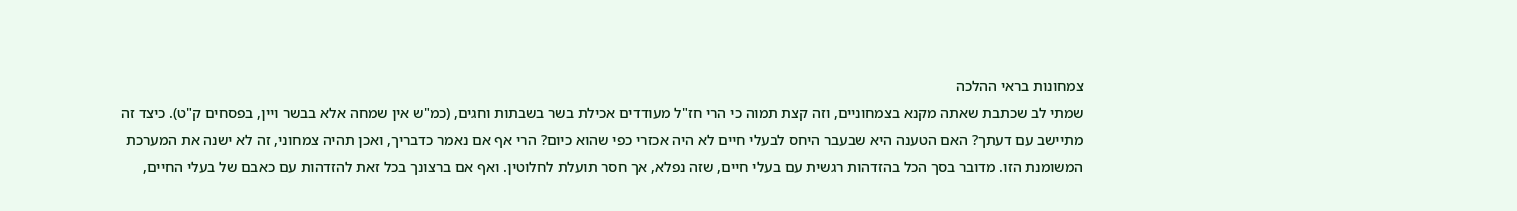צמחונות בראי ההלכה
שמתי לב שכתבת שאתה מקנא בצמחוניים, וזה קצת תמוה כי הרי חז"ל מעודדים אכילת בשר בשבתות וחגים, (כמ"ש אין שמחה אלא בבשר ויין, בפסחים ק"ט). כיצד זה מתיישב עם דעתך? האם הטענה היא שבעבר היחס לבעלי חיים לא היה אכזרי כפי שהוא כיום? הרי אף אם נאמר כדבריך, ואכן תהיה צמחוני, זה לא ישנה את המערכת המשומנת הזו. מדובר בסך הכל בהזדהות רגשית עם בעלי חיים, שזה נפלא, אך חסר תועלת לחלוטין. ואף אם ברצונך בכל זאת להזדהות עם כאבם של בעלי החיים,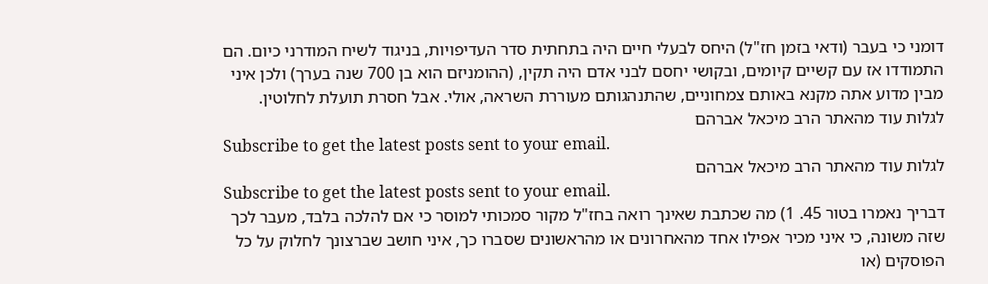דומני כי בעבר (ודאי בזמן חז"ל) היחס לבעלי חיים היה בתחתית סדר העדיפויות, בניגוד לשיח המודרני כיום. הם התמודדו אז עם קשיים קיומים, ובקושי יחסם לבני אדם היה תקין, (ההומניזם הוא בן 700 שנה בערך) ולכן איני מבין מדוע אתה מקנא באותם צמחוניים, שהתנהגותם מעוררת השראה, אולי. אבל חסרת תועלת לחלוטין.
לגלות עוד מהאתר הרב מיכאל אברהם
Subscribe to get the latest posts sent to your email.
לגלות עוד מהאתר הרב מיכאל אברהם
Subscribe to get the latest posts sent to your email.
דבריך נאמרו בטור 45. 1) מה שכתבת שאינך רואה בחז"ל מקור סמכותי למוסר כי אם להלכה בלבד, מעבר לכך שזה משונה, כי איני מכיר אפילו אחד מהאחרונים או מהראשונים שסברו כך, איני חושב שברצונך לחלוק על כל הפוסקים (או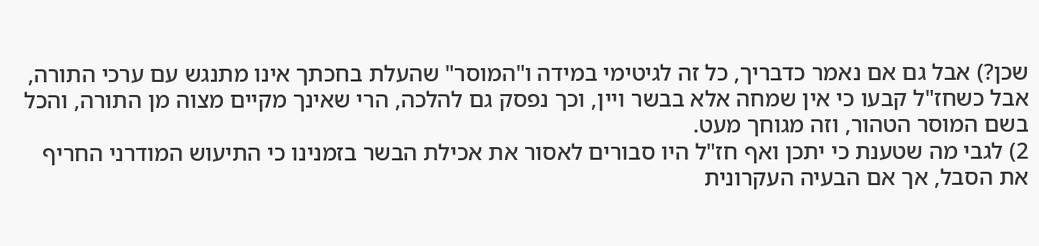שכן?) אבל גם אם נאמר כדבריך, כל זה לגיטימי במידה ו"המוסר" שהעלת בחכתך אינו מתנגש עם ערכי התורה, אבל כשחז"ל קבעו כי אין שמחה אלא בבשר ויין, וכך נפסק גם להלכה, הרי שאינך מקיים מצוה מן התורה, והכל בשם המוסר הטהור, וזה מגוחך מעט.
2) לגבי מה שטענת כי יתכן ואף חז"ל היו סבורים לאסור את אכילת הבשר בזמנינו כי התיעוש המודרני החריף את הסבל, אך אם הבעיה העקרונית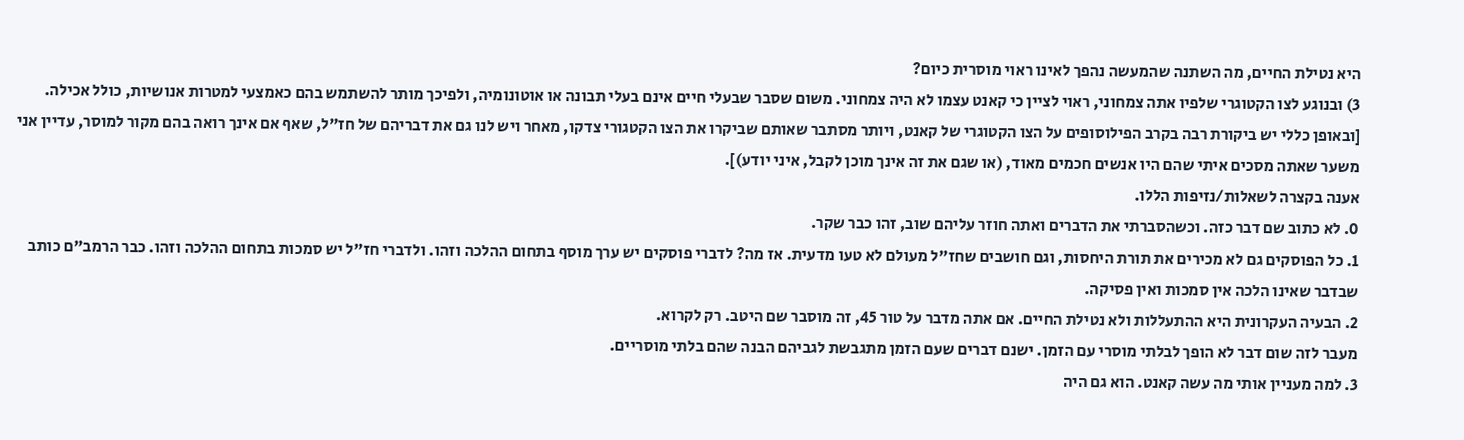היא נטילת החיים, מה השתנה שהמעשה נהפך לאינו ראוי מוסרית כיום?
3) ובנוגע לצו הקטוגרי שלפיו אתה צמחוני, ראוי לציין כי קאנט עצמו לא היה צמחוני. משום שסבר שבעלי חיים אינם בעלי תבונה או אוטונומיה, ולפיכך מותר להשתמש בהם כאמצעי למטרות אנושיות, כולל אכילה. [ובאופן כללי יש ביקורת רבה בקרב הפילוסופים על הצו הקטוגרי של קאנט, ויותר מסתבר שאותם שביקרו את הצו הקטגורי צדקו, מאחר ויש לנו גם את דבריהם של חז"ל, שאף אם אינך רואה בהם מקור למוסר, עדיין אני משער שאתה מסכים איתי שהם היו אנשים חכמים מאוד, (או שגם את זה אינך מוכן לקבל, איני יודע)].
אענה בקצרה לשאלות/נזיפות הללו.
0. לא כתוב שם דבר כזה. וכשהסברתי את הדברים ואתה חוזר עליהם שוב, זהו כבר שקר.
1. כל הפוסקים גם לא מכירים את תורת היחסות, וגם חושבים שחז"ל מעולם לא טעו מדעית. אז מה? לדברי פוסקים יש ערך מוסף בתחום ההלכה וזהו. ולדברי חז"ל יש סמכות בתחום ההלכה וזהו. כבר הרמב"ם כותב שבדבר שאינו הלכה אין סמכות ואין פסיקה.
2. הבעיה העקרונית היא ההתעללות ולא נטילת החיים. אם אתה מדבר על טור 45, זה מוסבר שם היטב. רק לקרוא.
מעבר לזה שום דבר לא הופך לבלתי מוסרי עם הזמן. ישנם דברים שעם הזמן מתגבשת לגביהם הבנה שהם בלתי מוסריים.
3. למה מעניין אותי מה עשה קאנט. הוא גם היה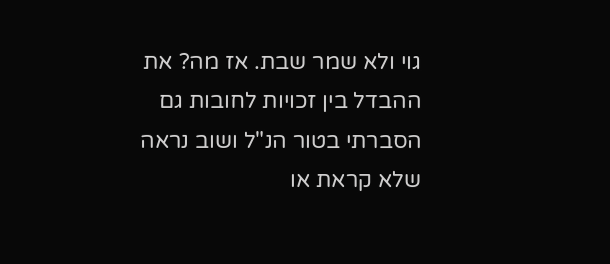גוי ולא שמר שבת. אז מה? את ההבדל בין זכויות לחובות גם הסברתי בטור הנ"ל ושוב נראה שלא קראת או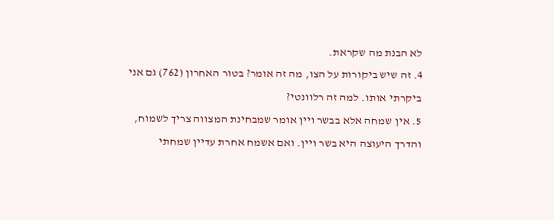לא הבנת מה שקראת.
4. זה שיש ביקורות על הצו, מה זה אומר? בטור האחרון (762) גם אני ביקרתי אותו. למה זה רלוונטי?
5. אין שמחה אלא בבשר ויין אומר שמבחינת המצווה צריך לשמוח, והדרך היעוצה היא בשר ויין. ואם אשמח אחרת עדיין שמחתי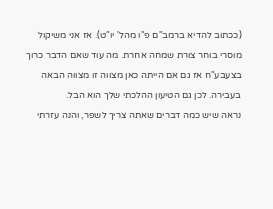(ככתוב להדיא ברמב"ם פ"ו מהל' יו"ט). אז אני משיקול מוסרי בוחר צורת שמחה אחרת. מה עוד שאם הדבר כרוך בצעבע"ח אז גם אם הייתה כאן מצווה זו מצווה הבאה בעבירה. לכן גם הטיעון ההלכתי שלך הוא הבל.
נראה שיש כמה דברים שאתה צריך לשפר, והנה עזרתי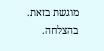מוגשת בזאת. בהצלחה.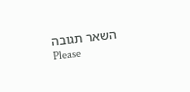השאר תגובה
Please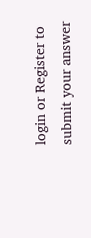login or Register to submit your answer